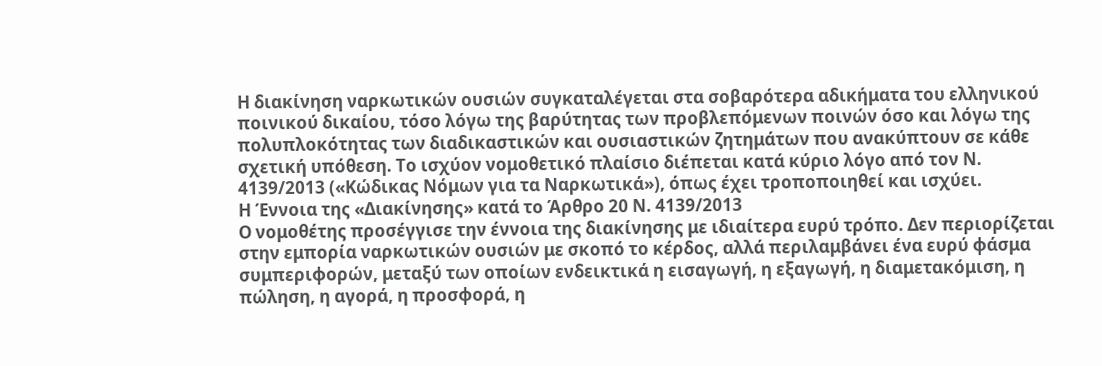Η διακίνηση ναρκωτικών ουσιών συγκαταλέγεται στα σοβαρότερα αδικήματα του ελληνικού ποινικού δικαίου, τόσο λόγω της βαρύτητας των προβλεπόμενων ποινών όσο και λόγω της πολυπλοκότητας των διαδικαστικών και ουσιαστικών ζητημάτων που ανακύπτουν σε κάθε σχετική υπόθεση. Το ισχύον νομοθετικό πλαίσιο διέπεται κατά κύριο λόγο από τον Ν. 4139/2013 («Κώδικας Νόμων για τα Ναρκωτικά»), όπως έχει τροποποιηθεί και ισχύει.
Η Έννοια της «Διακίνησης» κατά το Άρθρο 20 Ν. 4139/2013
Ο νομοθέτης προσέγγισε την έννοια της διακίνησης με ιδιαίτερα ευρύ τρόπο. Δεν περιορίζεται στην εμπορία ναρκωτικών ουσιών με σκοπό το κέρδος, αλλά περιλαμβάνει ένα ευρύ φάσμα συμπεριφορών, μεταξύ των οποίων ενδεικτικά η εισαγωγή, η εξαγωγή, η διαμετακόμιση, η πώληση, η αγορά, η προσφορά, η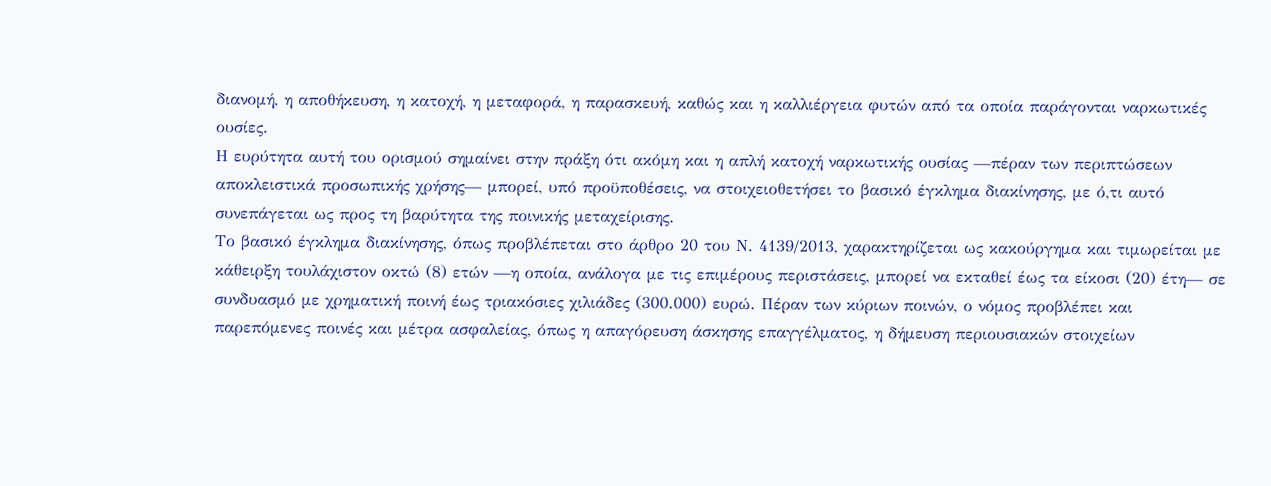διανομή, η αποθήκευση, η κατοχή, η μεταφορά, η παρασκευή, καθώς και η καλλιέργεια φυτών από τα οποία παράγονται ναρκωτικές ουσίες.
Η ευρύτητα αυτή του ορισμού σημαίνει στην πράξη ότι ακόμη και η απλή κατοχή ναρκωτικής ουσίας —πέραν των περιπτώσεων αποκλειστικά προσωπικής χρήσης— μπορεί, υπό προϋποθέσεις, να στοιχειοθετήσει το βασικό έγκλημα διακίνησης, με ό,τι αυτό συνεπάγεται ως προς τη βαρύτητα της ποινικής μεταχείρισης.
Το βασικό έγκλημα διακίνησης, όπως προβλέπεται στο άρθρο 20 του Ν. 4139/2013, χαρακτηρίζεται ως κακούργημα και τιμωρείται με κάθειρξη τουλάχιστον οκτώ (8) ετών —η οποία, ανάλογα με τις επιμέρους περιστάσεις, μπορεί να εκταθεί έως τα είκοσι (20) έτη— σε συνδυασμό με χρηματική ποινή έως τριακόσιες χιλιάδες (300.000) ευρώ. Πέραν των κύριων ποινών, ο νόμος προβλέπει και παρεπόμενες ποινές και μέτρα ασφαλείας, όπως η απαγόρευση άσκησης επαγγέλματος, η δήμευση περιουσιακών στοιχείων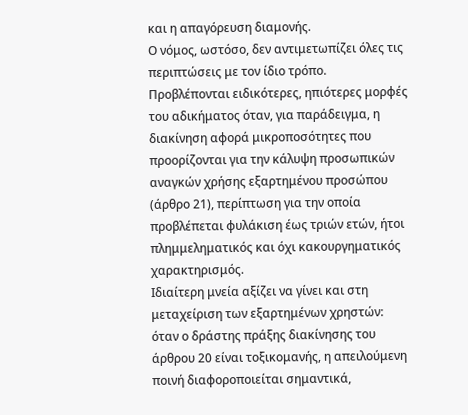και η απαγόρευση διαμονής.
Ο νόμος, ωστόσο, δεν αντιμετωπίζει όλες τις περιπτώσεις με τον ίδιο τρόπο. Προβλέπονται ειδικότερες, ηπιότερες μορφές του αδικήματος όταν, για παράδειγμα, η διακίνηση αφορά μικροποσότητες που προορίζονται για την κάλυψη προσωπικών αναγκών χρήσης εξαρτημένου προσώπου (άρθρο 21), περίπτωση για την οποία προβλέπεται φυλάκιση έως τριών ετών, ήτοι πλημμεληματικός και όχι κακουργηματικός χαρακτηρισμός.
Ιδιαίτερη μνεία αξίζει να γίνει και στη μεταχείριση των εξαρτημένων χρηστών: όταν ο δράστης πράξης διακίνησης του άρθρου 20 είναι τοξικομανής, η απειλούμενη ποινή διαφοροποιείται σημαντικά,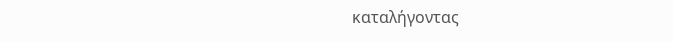καταλήγοντας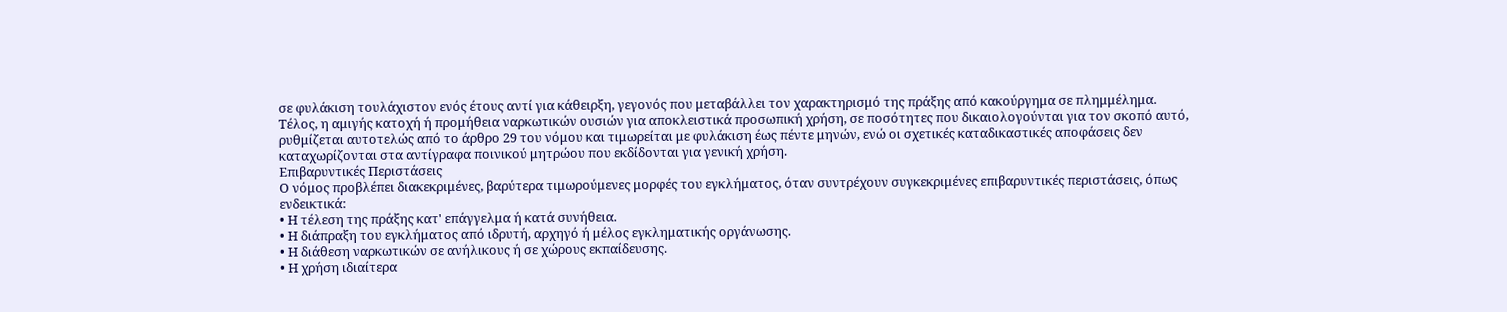σε φυλάκιση τουλάχιστον ενός έτους αντί για κάθειρξη, γεγονός που μεταβάλλει τον χαρακτηρισμό της πράξης από κακούργημα σε πλημμέλημα.
Τέλος, η αμιγής κατοχή ή προμήθεια ναρκωτικών ουσιών για αποκλειστικά προσωπική χρήση, σε ποσότητες που δικαιολογούνται για τον σκοπό αυτό, ρυθμίζεται αυτοτελώς από το άρθρο 29 του νόμου και τιμωρείται με φυλάκιση έως πέντε μηνών, ενώ οι σχετικές καταδικαστικές αποφάσεις δεν καταχωρίζονται στα αντίγραφα ποινικού μητρώου που εκδίδονται για γενική χρήση.
Επιβαρυντικές Περιστάσεις
Ο νόμος προβλέπει διακεκριμένες, βαρύτερα τιμωρούμενες μορφές του εγκλήματος, όταν συντρέχουν συγκεκριμένες επιβαρυντικές περιστάσεις, όπως ενδεικτικά:
• Η τέλεση της πράξης κατ' επάγγελμα ή κατά συνήθεια.
• Η διάπραξη του εγκλήματος από ιδρυτή, αρχηγό ή μέλος εγκληματικής οργάνωσης.
• Η διάθεση ναρκωτικών σε ανήλικους ή σε χώρους εκπαίδευσης.
• Η χρήση ιδιαίτερα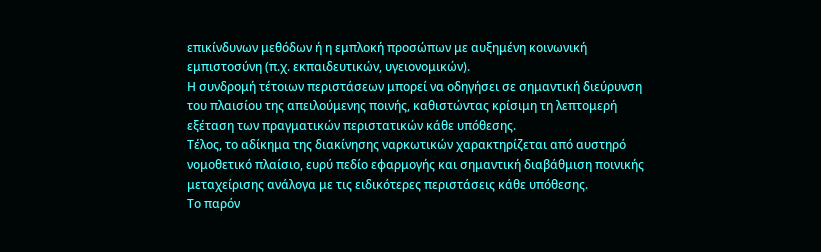επικίνδυνων μεθόδων ή η εμπλοκή προσώπων με αυξημένη κοινωνική εμπιστοσύνη (π.χ. εκπαιδευτικών, υγειονομικών).
Η συνδρομή τέτοιων περιστάσεων μπορεί να οδηγήσει σε σημαντική διεύρυνση του πλαισίου της απειλούμενης ποινής, καθιστώντας κρίσιμη τη λεπτομερή εξέταση των πραγματικών περιστατικών κάθε υπόθεσης.
Τέλος, το αδίκημα της διακίνησης ναρκωτικών χαρακτηρίζεται από αυστηρό νομοθετικό πλαίσιο, ευρύ πεδίο εφαρμογής και σημαντική διαβάθμιση ποινικής μεταχείρισης ανάλογα με τις ειδικότερες περιστάσεις κάθε υπόθεσης.
Το παρόν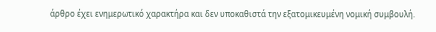άρθρο έχει ενημερωτικό χαρακτήρα και δεν υποκαθιστά την εξατομικευμένη νομική συμβουλή.